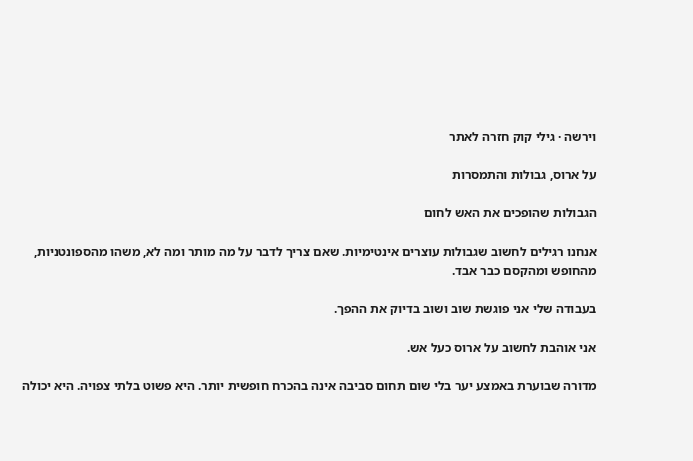וירשה · גילי קוק חזרה לאתר

על ארוס, גבולות והתמסרות

הגבולות שהופכים את האש לחום

אנחנו רגילים לחשוב שגבולות עוצרים אינטימיות. שאם צריך לדבר על מה מותר ומה לא, משהו מהספונטניות, מהחופש ומהקסם כבר אבד.

בעבודה שלי אני פוגשת שוב ושוב בדיוק את ההפך.

אני אוהבת לחשוב על ארוס כעל אש.

מדורה שבוערת באמצע יער בלי שום תחום סביבה אינה בהכרח חופשית יותר. היא פשוט בלתי צפויה. היא יכולה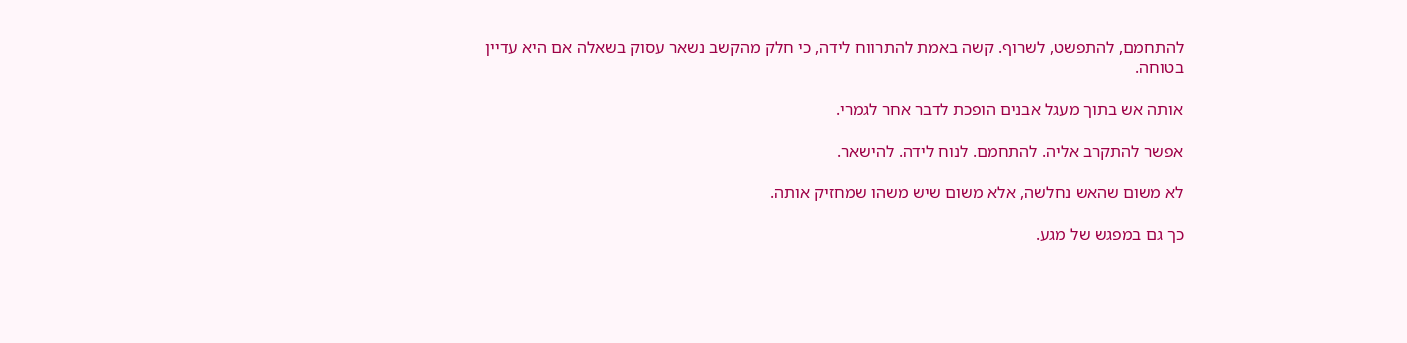להתחמם, להתפשט, לשרוף. קשה באמת להתרווח לידה, כי חלק מהקשב נשאר עסוק בשאלה אם היא עדיין בטוחה.

אותה אש בתוך מעגל אבנים הופכת לדבר אחר לגמרי.

אפשר להתקרב אליה. להתחמם. לנוח לידה. להישאר.

לא משום שהאש נחלשה, אלא משום שיש משהו שמחזיק אותה.

כך גם במפגש של מגע.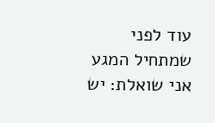עוד לפני שמתחיל המגע אני שואלת: יש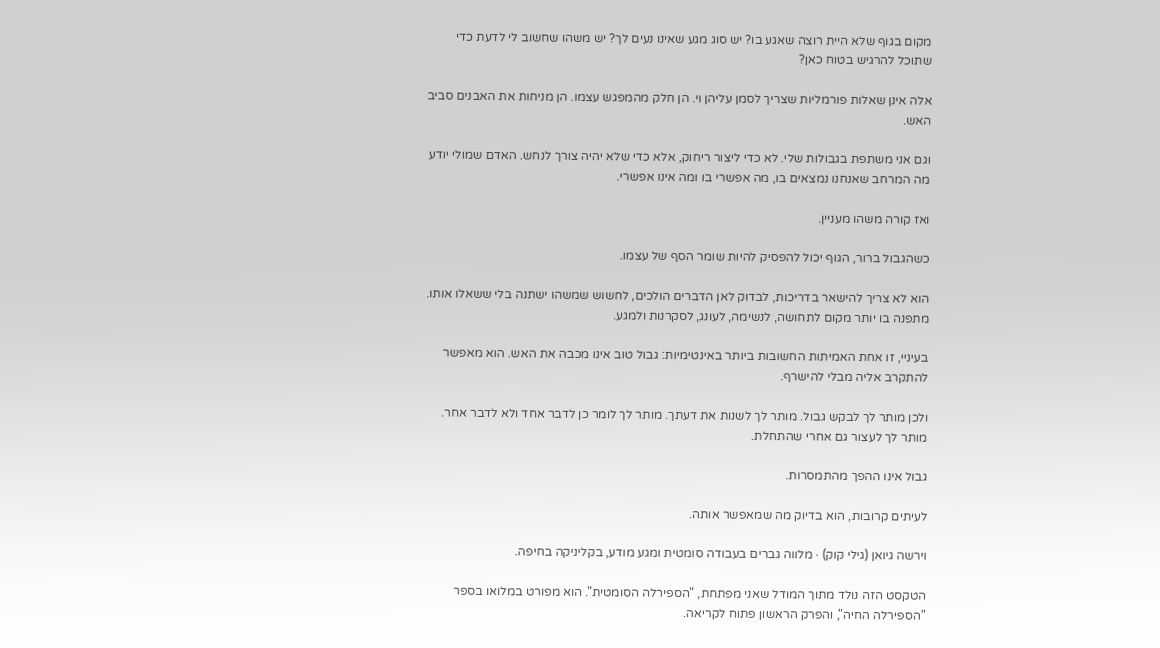מקום בגוף שלא היית רוצה שאגע בו? יש סוג מגע שאינו נעים לך? יש משהו שחשוב לי לדעת כדי שתוכל להרגיש בטוח כאן?

אלה אינן שאלות פורמליות שצריך לסמן עליהן וי. הן חלק מהמפגש עצמו. הן מניחות את האבנים סביב האש.

וגם אני משתפת בגבולות שלי. לא כדי ליצור ריחוק, אלא כדי שלא יהיה צורך לנחש. האדם שמולי יודע מה המרחב שאנחנו נמצאים בו, מה אפשרי בו ומה אינו אפשרי.

ואז קורה משהו מעניין.

כשהגבול ברור, הגוף יכול להפסיק להיות שומר הסף של עצמו.

הוא לא צריך להישאר בדריכות, לבדוק לאן הדברים הולכים, לחשוש שמשהו ישתנה בלי ששאלו אותו. מתפנה בו יותר מקום לתחושה, לנשימה, לעונג, לסקרנות ולמגע.

בעיניי, זו אחת האמיתות החשובות ביותר באינטימיות: גבול טוב אינו מכבה את האש. הוא מאפשר להתקרב אליה מבלי להישרף.

ולכן מותר לך לבקש גבול. מותר לך לשנות את דעתך. מותר לך לומר כן לדבר אחד ולא לדבר אחר. מותר לך לעצור גם אחרי שהתחלת.

גבול אינו ההפך מהתמסרות.

לעיתים קרובות, הוא בדיוק מה שמאפשר אותה.

וירשה גיואן (גילי קוק) · מלווה גברים בעבודה סומטית ומגע מודע, בקליניקה בחיפה.

הטקסט הזה נולד מתוך המודל שאני מפתחת, "הספירלה הסומטית". הוא מפורט במלואו בספר "הספירלה החיה", והפרק הראשון פתוח לקריאה.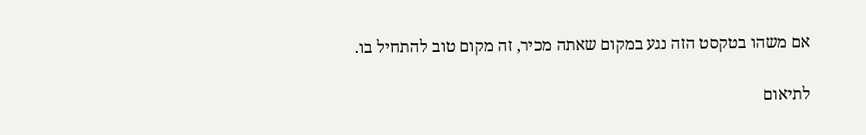אם משהו בטקסט הזה נגע במקום שאתה מכיר, זה מקום טוב להתחיל בו.

לתיאום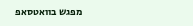מפגש בוואטסאפ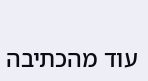עוד מהכתיבה